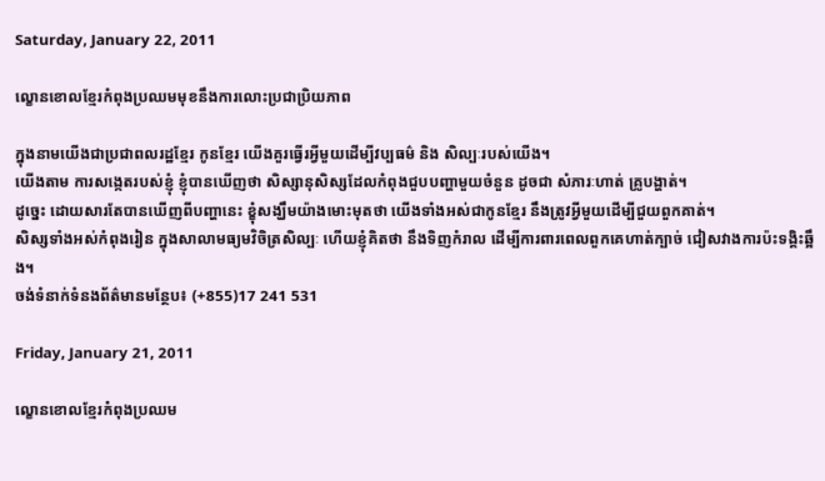Saturday, January 22, 2011

ល្ខោនខោលខ្មែរកំពុងប្រឈមមុខនឹងការលោះប្រជាប្រិយភាព

ក្នុងនាមយើងជាប្រជាពលរដ្ឋខ្មែរ កូនខ្មែរ យើងគួរធ្វើរអ្វីមួយដើម្បីវប្បធម៌ និង សិល្បៈរបស់យើង។
យើងតាម ការសង្កេតរបស់ខ្ញុំ ខ្ញុំបានឃើញថា សិស្សានុសិស្សដែលកំពុងជួបបញ្ហាមួយចំនួន ដូចជា សំភារៈហាត់ គ្រូបង្ហាត់។
ដូច្នេះ ដោយសារតែបានឃើញពីបញ្ហានេះ ខ្ខុំសង្ឃឹមយ៉ាងមោះមុតថា យើងទាំងអស់ជាកូនខ្មែរ នឹងត្រូវអ្វីមួយដើម្បីជួយពួកគាត់។
សិស្សទាំងអស់កំពុងរៀន ក្នុងសាលាមធ្យមវិចិត្រសិល្បៈ ហើយខ្ញុំគិតថា នឹងទិញកំរាល ដើម្បីការពារពេលពួកគេហាត់ក្បាច់ ជៀសវាងការប៉ះទង្គិះឆ្អឹង។
ចង់ទំនាក់ទំនងព័ត៌មានមន្ថែប៖ (+855)17 241 531

Friday, January 21, 2011

ល្ខោនខោលខ្មែរកំពុងប្រឈម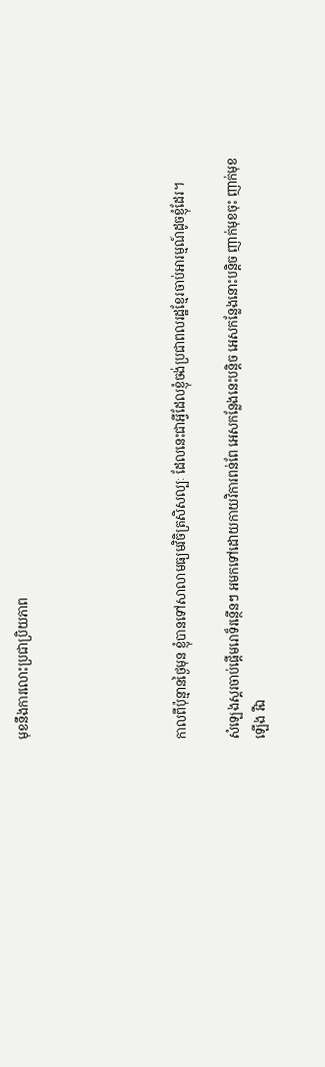មុខនឹងការលោះប្រជាប្រិយភាព





កាលពីប៉ុន្មានថ្ងៃមុន ខ្ញុំបានទៅសាលាមធ្យមវិចិត្រសិសល្បៈ ដែលនេះជាអ្វីដែលខ្ញុំចង់ប្រជាពលរដ្ឋខ្មែរចាប់អារម្មណ៍ដូចខ្ញុំដែរ។

សំឡេងស្គរចាប់ផ្ដើមរោទ៏រន្ថើនៗ អមកទៅដោយកាយវិការពន់ពែ អេសកន្លែងនេះបន្តិច អេសកន្លែងនោះបន្តិច ញាក់មុខចុះ ញាក់មុខឡើង រឺឯ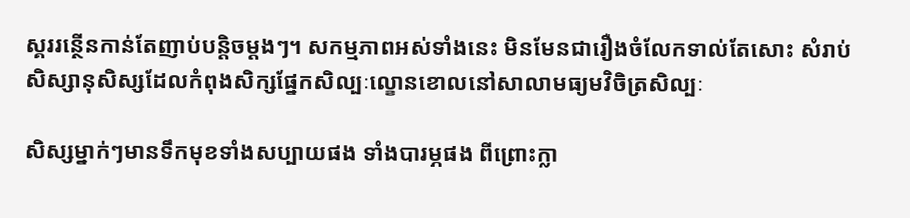ស្គររន្ថើនកាន់តែញាប់បន្តិចម្ដងៗ។ សកម្មភាពអស់ទាំងនេះ មិនមែនជារឿងចំលែកទាល់តែសោះ សំរាប់សិស្សានុសិស្សដែលកំពុងសិក្សផ្នែកសិល្បៈល្ខោនខោលនៅសាលាមធ្យមវិចិត្រសិល្បៈ

សិស្សម្នាក់ៗមានទឹកមុខទាំងសប្បាយផង ទាំងបារម្ភផង ពីព្រោះក្លា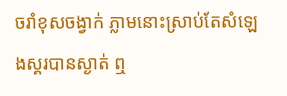ចរាំខុសចង្វាក់ ភ្លាមនោះស្រាប់តែសំឡេងស្គរបានស្ងាត់ ឮ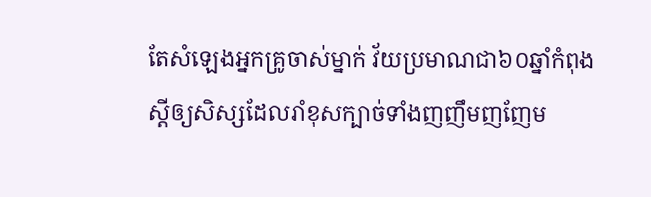តែសំឡេងអ្នកគ្រូចាស់ម្នាក់ វ័យប្រមាណជា៦០ឆ្នាំកំពុងស្ដីឲ្យសិស្សដែលរាំខុសក្បាច់ទាំងញញឹមញញែម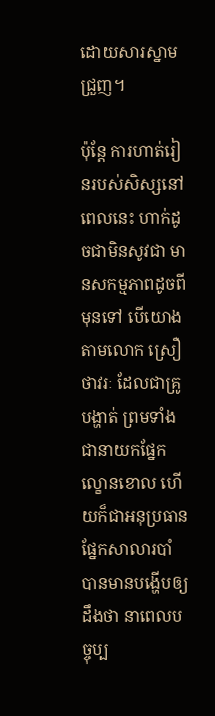ដោយសារស្នាមជ្រួញ។

ប៉ុន្តែ ការហាត់រៀនរបស់សិស្សនៅពេលនេះ ហាក់ដូចជាមិនសូវជា មានសកម្មភាពដូចពីមុនទៅ បើយោងតាមលោក ស្រឿ ថាវរៈ ដែលជាគ្រូបង្ហាត់ ព្រមទាំងជានាយកផ្នែកល្ខោនខោល ហើយក៏ជាអនុប្រធានផ្នែកសាលារបាំ បានមានបង្ហើបឲ្យដឹងថា នាពេលបច្ចុប្ប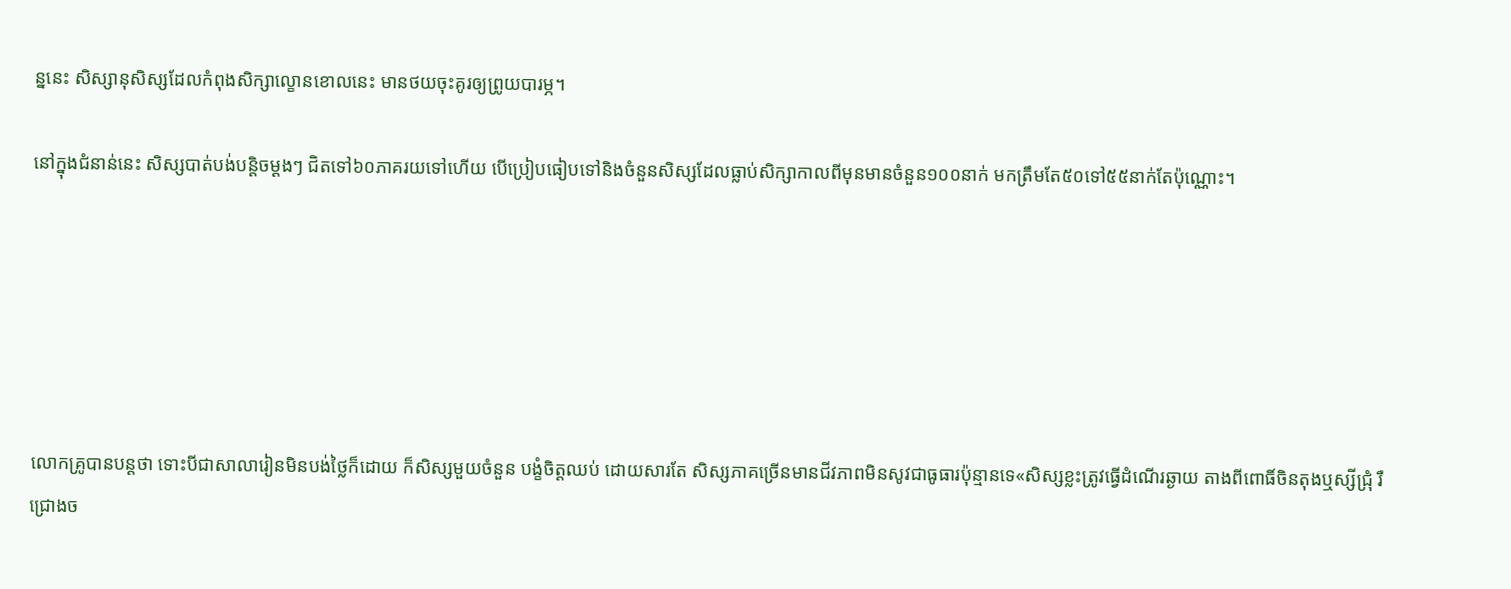ន្ននេះ សិស្សានុសិស្សដែលកំពុងសិក្សាល្ខោនខោលនេះ មានថយចុះគូរឲ្យព្រូយបារម្ភ។

នៅក្នុងជំនាន់នេះ សិស្សបាត់បង់បន្តិចម្ដងៗ ជិតទៅ៦០ភាគរយទៅហើយ បើប្រៀបធៀបទៅនិងចំនួនសិស្សដែលធ្លាប់សិក្សាកាលពីមុនមានចំនួន១០០នាក់ មកត្រឹមតែ៥០ទៅ៥៥នាក់តែប៉ុណ្ណោះ។






លោកគ្រូបានបន្តថា ទោះបីជាសាលារៀនមិនបង់ថ្លៃក៏ដោយ ក៏សិស្សមួយចំនួន បង្ខំចិត្តឈប់ ដោយសារតែ សិស្សភាគច្រើនមានជីវភាពមិនសូវជាធូធារប៉ុន្មានទេ«សិស្សខ្លះត្រូវធ្វើដំណើរឆ្ងាយ តាងពីពោធិ៍ចិនតុងឬស្សីជ្រុំ រឺ ជ្រោងច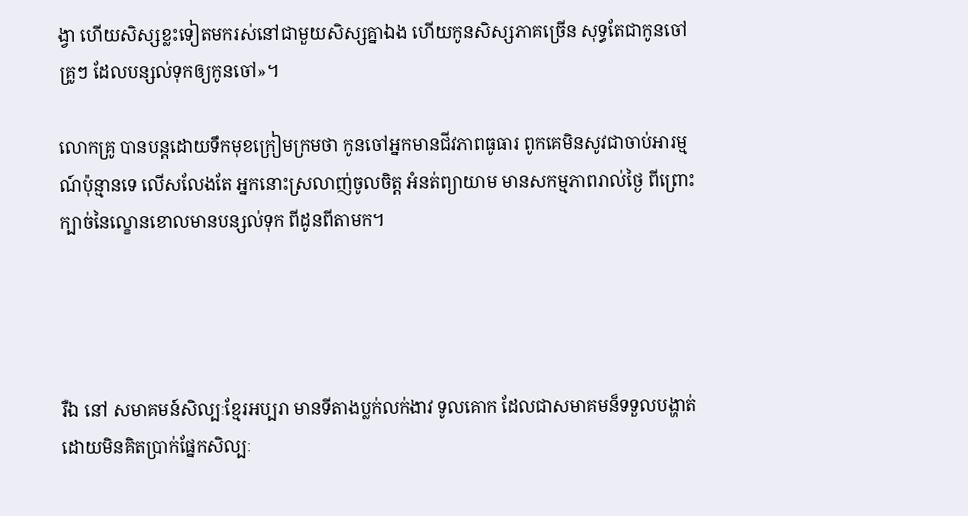ង្វា ហើយសិស្សខ្លះទៀតមករស់នៅជាមួយសិស្សគ្នាឯង ហើយកូនសិស្សភាគច្រើន សុទ្ធតែជាកូនចៅគ្រូៗ ដែលបន្សល់ទុកឲ្យកូនចៅ»។

លោកគ្រូ បានបន្តដោយទឹកមុខក្រៀមក្រមថា កូនចៅអ្នកមានជីវភាពធូធារ ពូកគេមិនសូវជាចាប់អារម្មណ៍ប៉ុន្មានទេ លើសលែងតែ អ្នកនោះស្រលាញ់ចូលចិត្ត អំនត់ព្យាយាម មានសកម្មភាពរាល់ថ្ងៃ ពីព្រោះក្បាច់នៃល្ខោនខោលមានបន្សល់ទុក ពីដូនពីតាមក។




រឺឯ នៅ សមាគមន៍សិល្បៈខ្មែរអប្បរា មានទីតាងប្លក់លក់ងាវ ទូលគោក ដែលជាសមាគមន៏ទទួលបង្ហាត់ដោយមិនគិតប្រាក់ផ្នែកសិល្បៈ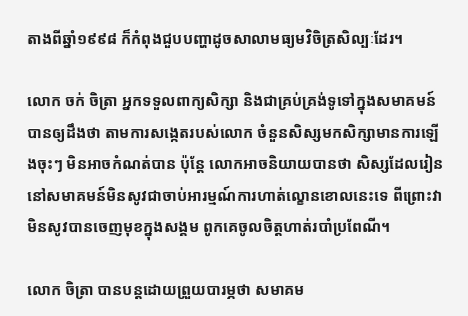តាងពីឆ្នាំ១៩៩៨ ក៏កំពុងជួបបញ្ហាដូចសាលាមធ្យមវិចិត្រសិល្បៈដែរ។

លោក ចក់ ចិត្រា អ្នកទទួលពាក្យសិក្សា និងជាគ្រប់គ្រង់ទូទៅក្នុងសមាគមន៍ បានឲ្យដឹងថា តាមការសង្កេតរបស់លោក ចំនួនសិស្សមកសិក្សាមានការឡើងចុះៗ មិនអាចកំណត់បាន ប៉ុន្តែ លោកអាចនិយាយបានថា សិស្សដែលរៀននៅសមាគមន៍មិនសូវជាចាប់អារម្មណ៍ការហាត់ល្ខោនខោលនេះទេ ពីព្រោះវាមិនសូវបានចេញមុខក្នុងសង្គម ពូកគេចូលចិត្តហាត់របាំប្រពែណី។

លោក ចិត្រា បានបន្តដោយព្រួយបារម្ភថា សមាគម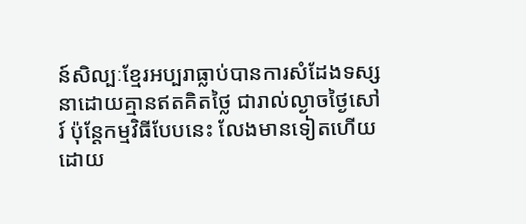ន៍សិល្បៈខ្មែរអប្បរាធ្លាប់បានការសំដែងទស្សនាដោយគ្មានឥតគិតថ្លៃ ជារាល់ល្ងាចថ្ងៃសៅរ៍ ប៉ុន្តែកម្មវិធីបែបនេះ លែងមានទៀតហើយ ដោយ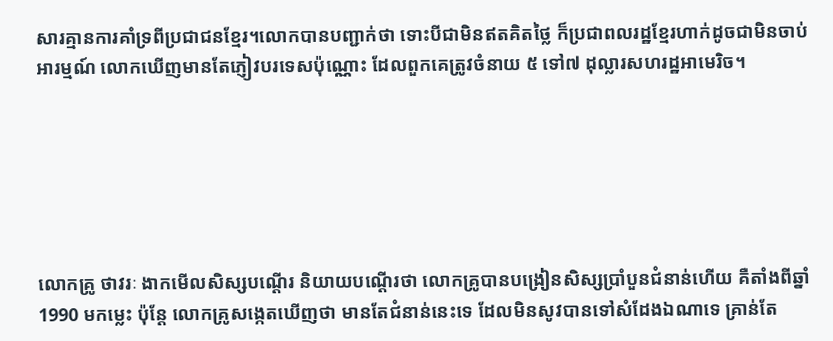សារគ្មានការគាំទ្រពីប្រជាជនខ្មែរ។លោកបានបញ្ជាក់ថា ទោះបីជាមិនឥតគិតថ្លៃ ក៏ប្រជាពលរដ្ឋខ្មែរហាក់ដូចជាមិនចាប់អារម្មណ៍ លោកឃើញមានតែភ្ញៀវបរទេសប៉ុណ្ណោះ ដែលពួកគេត្រូវចំនាយ ៥ ទៅ៧ ដុល្លារសហរដ្ឋអាមេរិច។






លោកគ្រូ ថាវរៈ ងាកមើលសិស្សបណ្ដើរ និយាយបណ្ដើរថា លោកគ្រូបានបង្រៀនសិស្សប្រាំបួនជំនាន់ហើយ គឺតាំងពីឆ្នាំ1990 មកម្លេះ ប៉ុន្តែ លោកគ្រូសង្កេតឃើញថា មានតែជំនាន់នេះទេ ដែលមិនសូវបានទៅសំដែងឯណាទេ គ្រាន់តែ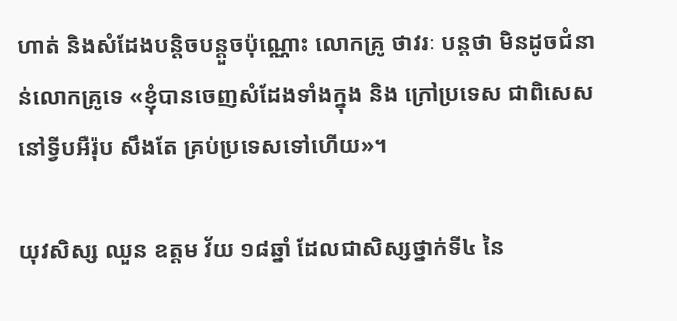ហាត់ និងសំដែងបន្តិចបន្តួចប៉ុណ្ណោះ លោកគ្រូ ថាវរៈ បន្តថា មិនដូចជំនាន់លោកគ្រូទេ «ខ្ញុំបានចេញសំដែងទាំងក្នុង និង ក្រៅប្រទេស ជាពិសេស នៅទ្វីបអឺរ៉ុប សឹងតែ គ្រប់ប្រទេសទៅហើយ»។

យុវសិស្ស ឈួន ឧត្តម វ័យ ១៨ឆ្នាំ ដែលជាសិស្សថ្នាក់ទី៤ នៃ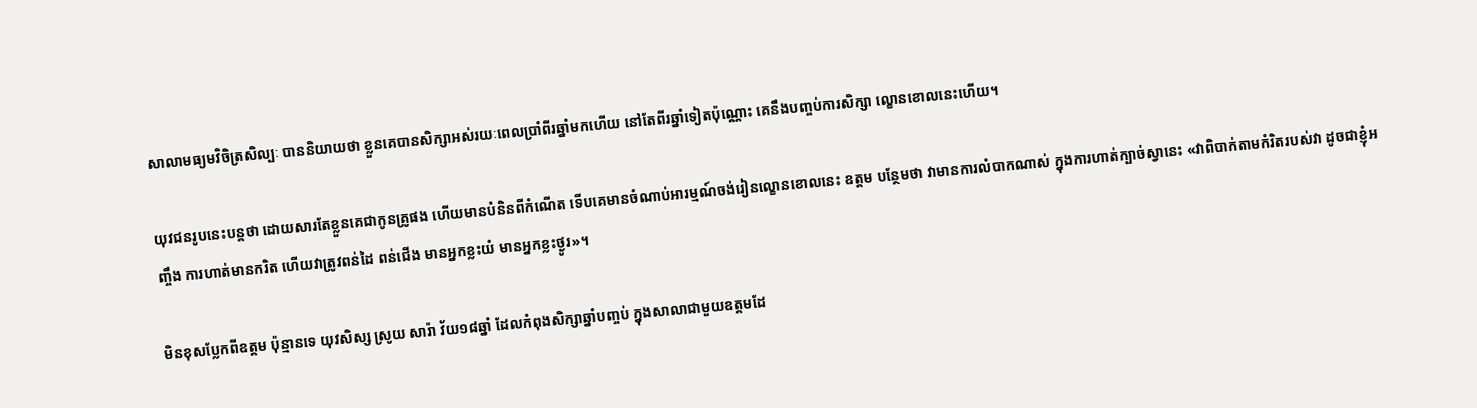សាលាមធ្យមវិចិត្រសិល្បៈ បាននិយាយថា ខ្លួនគេបានសិក្សាអស់រយៈពេលប្រាំពីរឆ្នាំមកហើយ នៅតែពីរឆ្នាំទៀតប៉ុណ្ណោះ គេនឹងបញ្ចប់ការសិក្សា ល្ខោនខោលនេះហើយ។

យុវជនរូបនេះបន្តថា ដោយសារតែខ្លួនគេជាកូនគ្រូផង ហើយមានបំនិនពីកំណើត ទើបគេមានចំណាប់អារម្មណ៍ចង់រៀនល្ខោនខោលនេះ ឧត្តម បន្ថែមថា វាមានការលំបាកណាស់ ក្នុងការហាត់ក្បាច់ស្វានេះ «វាពិបាក់តាមកំរិតរបស់វា ដូចជាខ្ញុំអញ្ចឹង ការហាត់មានករិត ហើយវាត្រូវពន់ដៃ ពន់ជើង មានអ្នកខ្លះយំ មានអ្នកខ្លះថ្ងូរ»។

មិនខុសប្លែកពីឧត្តម ប៉ុន្មានទេ យុវសិស្ស ស្រូយ សារ៉ា វ័យ១៨ឆ្នាំ ដែលកំពុងសិក្សាឆ្នាំបញ្ចប់ ក្នុងសាលាជាមួយឧត្តមដែ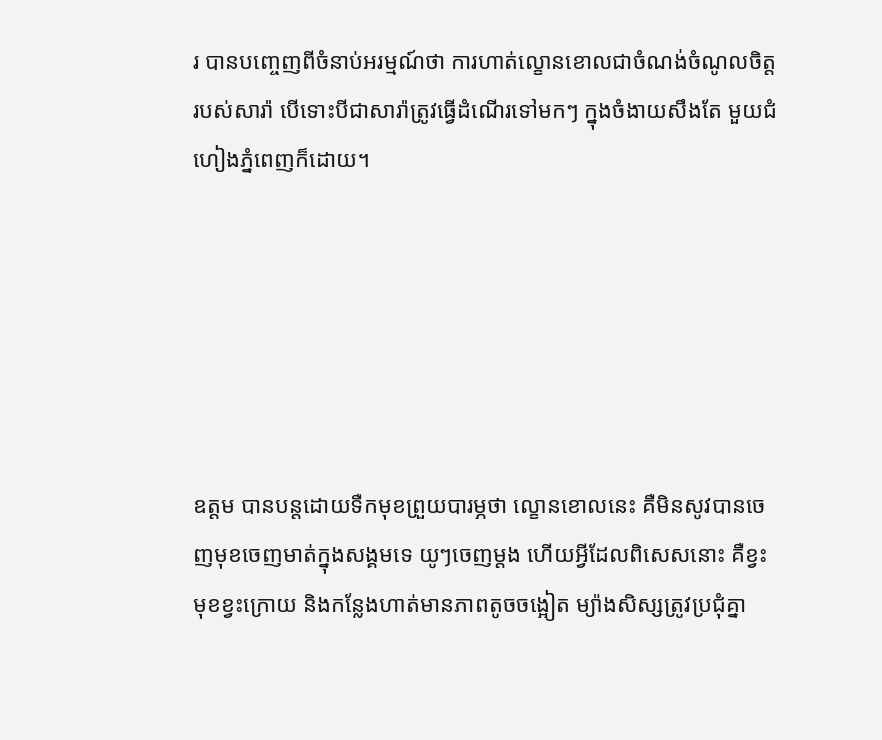រ បានបញ្ចេញពីចំនាប់អរម្មណ៍ថា ការហាត់ល្ខោនខោលជាចំណង់ចំណូលចិត្តរបស់សារ៉ា បើទោះបីជាសារ៉ាត្រូវធ្វើដំណើរទៅមកៗ ក្នុងចំងាយសឹងតែ មួយជំហៀងភ្នំពេញក៏ដោយ។






ឧត្តម បានបន្តដោយទឺកមុខព្រួយបារម្ភថា ល្ខោនខោលនេះ គឺមិនសូវបានចេញមុខចេញមាត់ក្នុងសង្គមទេ យូៗចេញម្ដង ហើយអ្វីដែលពិសេសនោះ គឺខ្វះមុខខ្វះក្រោយ និងកន្លែងហាត់មានភាពតូចចង្អៀត ម្យ៉ាងសិស្សត្រូវប្រជុំគ្នា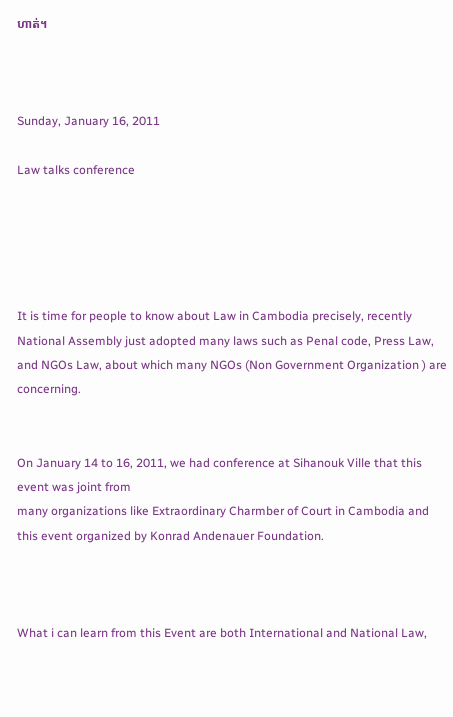ហាត់។



Sunday, January 16, 2011

Law talks conference





It is time for people to know about Law in Cambodia precisely, recently National Assembly just adopted many laws such as Penal code, Press Law, and NGOs Law, about which many NGOs (Non Government Organization ) are concerning.


On January 14 to 16, 2011, we had conference at Sihanouk Ville that this event was joint from
many organizations like Extraordinary Charmber of Court in Cambodia and this event organized by Konrad Andenauer Foundation.



What i can learn from this Event are both International and National Law,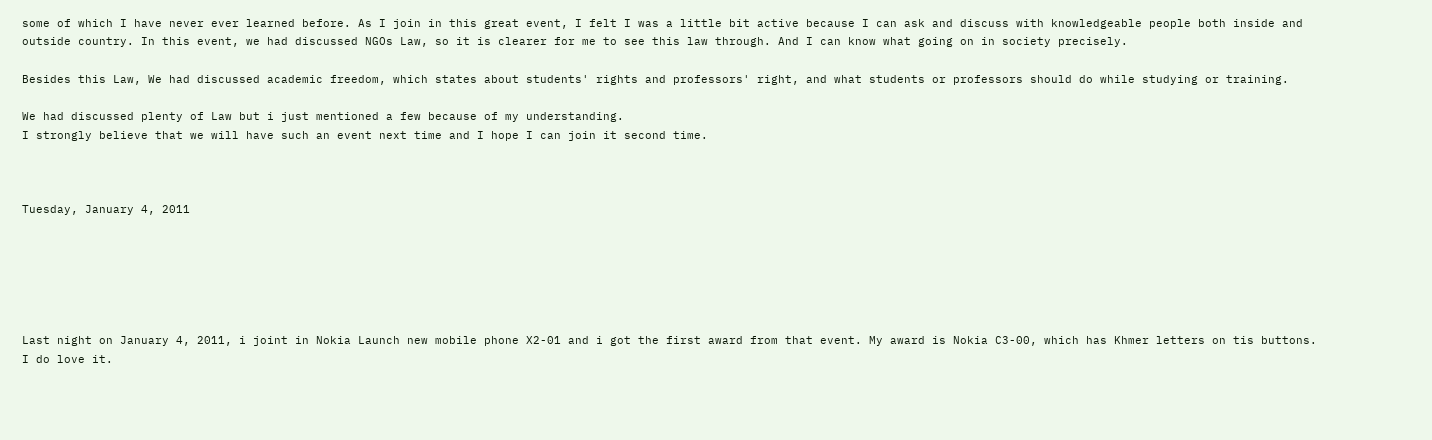some of which I have never ever learned before. As I join in this great event, I felt I was a little bit active because I can ask and discuss with knowledgeable people both inside and outside country. In this event, we had discussed NGOs Law, so it is clearer for me to see this law through. And I can know what going on in society precisely.

Besides this Law, We had discussed academic freedom, which states about students' rights and professors' right, and what students or professors should do while studying or training.

We had discussed plenty of Law but i just mentioned a few because of my understanding.
I strongly believe that we will have such an event next time and I hope I can join it second time.



Tuesday, January 4, 2011






Last night on January 4, 2011, i joint in Nokia Launch new mobile phone X2-01 and i got the first award from that event. My award is Nokia C3-00, which has Khmer letters on tis buttons. I do love it.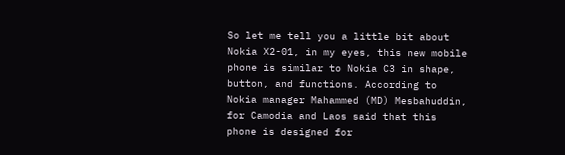So let me tell you a little bit about Nokia X2-01, in my eyes, this new mobile phone is similar to Nokia C3 in shape, button, and functions. According to Nokia manager Mahammed (MD) Mesbahuddin, for Camodia and Laos said that this phone is designed for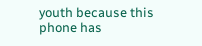youth because this phone has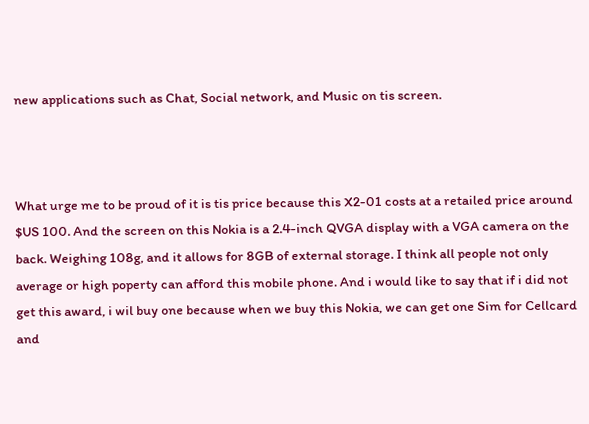new applications such as Chat, Social network, and Music on tis screen.



What urge me to be proud of it is tis price because this X2-01 costs at a retailed price around $US 100. And the screen on this Nokia is a 2.4-inch QVGA display with a VGA camera on the back. Weighing 108g, and it allows for 8GB of external storage. I think all people not only average or high poperty can afford this mobile phone. And i would like to say that if i did not get this award, i wil buy one because when we buy this Nokia, we can get one Sim for Cellcard and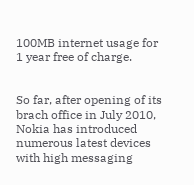100MB internet usage for 1 year free of charge.


So far, after opening of its brach office in July 2010, Nokia has introduced numerous latest devices with high messaging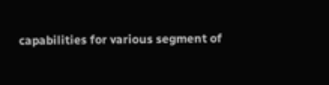capabilities for various segment of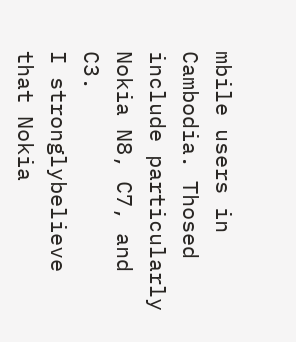mbile users in Cambodia. Thosed include particularly Nokia N8, C7, and C3.
I stronglybelieve that Nokia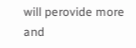will perovide more and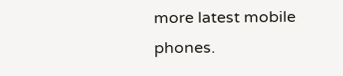more latest mobile phones.